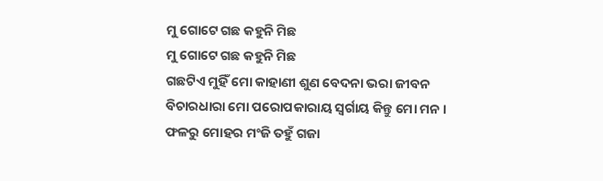ମୁ ଗୋଟେ ଗଛ କହୁନି ମିଛ
ମୁ ଗୋଟେ ଗଛ କହୁନି ମିଛ
ଗଛଟିଏ ମୁହିଁ ମୋ କାହାଣୀ ଶୁଣ ବେଦନା ଭରା ଜୀବନ
ବିଚାରଧାରା ମୋ ପରୋପକାରାୟ ସ୍ୱର୍ଗାୟ କିନ୍ତୁ ମୋ ମନ ।
ଫଳରୁ ମୋହର ମଂଜି ତହୁଁ ଗଜା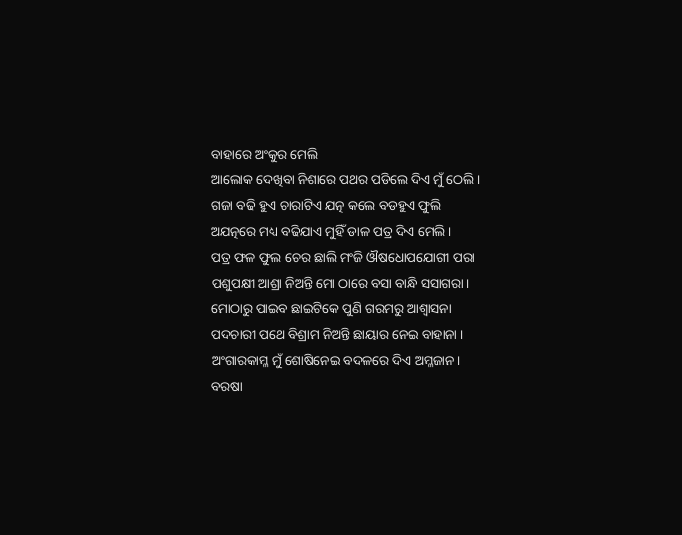ବାହାରେ ଅଂକୁର ମେଲି
ଆଲୋକ ଦେଖିବା ନିଶାରେ ପଥର ପଡିଲେ ଦିଏ ମୁଁ ଠେଲି ।
ଗଜା ବଢି ହୁଏ ଚାରାଟିଏ ଯତ୍ନ କଲେ ବଡହୁଏ ଫୁଲି
ଅଯତ୍ନରେ ମଧ୍ୟ ବଢିଯାଏ ମୁହିଁ ଡାଳ ପତ୍ର ଦିଏ ମେଲି ।
ପତ୍ର ଫଳ ଫୁଲ ଚେର ଛାଲି ମଂଜି ଔଷଧୋପଯୋଗୀ ପରା
ପଶୁପକ୍ଷୀ ଆଶ୍ରା ନିଅନ୍ତି ମୋ ଠାରେ ବସା ବାନ୍ଧି ସସାଗରା।
ମୋଠାରୁ ପାଇବ ଛାଇଟିକେ ପୁଣି ଗରମରୁ ଆଶ୍ୱାସନା
ପଦଚାରୀ ପଥେ ବିଶ୍ରାମ ନିଅନ୍ତି ଛାୟାର ନେଇ ବାହାନା ।
ଅଂଗାରକାମ୍ଳ ମୁଁ ଶୋଷିନେଇ ବଦଳରେ ଦିଏ ଅମ୍ଳଜାନ।
ବରଷା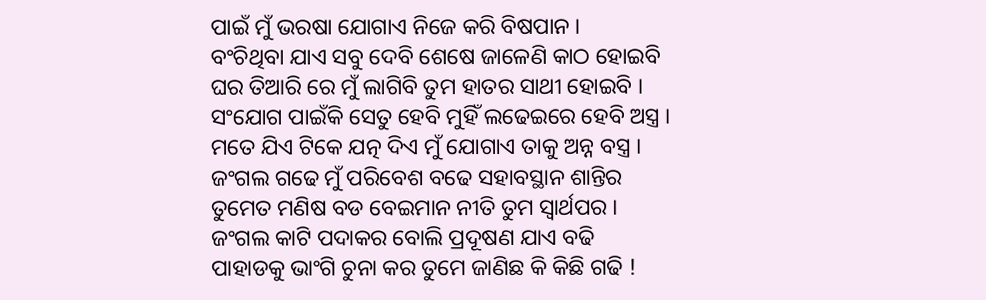ପାଇଁ ମୁଁ ଭରଷା ଯୋଗାଏ ନିଜେ କରି ବିଷପାନ ।
ବଂଚିଥିବା ଯାଏ ସବୁ ଦେବି ଶେଷେ ଜାଳେଣି କାଠ ହୋଇବି
ଘର ତିଆରି ରେ ମୁଁ ଲାଗିବି ତୁମ ହାତର ସାଥୀ ହୋଇବି ।
ସଂଯୋଗ ପାଇଁକି ସେତୁ ହେବି ମୁହିଁ ଲଢେଇରେ ହେବି ଅସ୍ତ୍ର ।
ମତେ ଯିଏ ଟିକେ ଯତ୍ନ ଦିଏ ମୁଁ ଯୋଗାଏ ତାକୁ ଅନ୍ନ ବସ୍ତ୍ର ।
ଜଂଗଲ ଗଢେ ମୁଁ ପରିବେଶ ବଢେ ସହାବସ୍ଥାନ ଶାନ୍ତିର
ତୁମେତ ମଣିଷ ବଡ ବେଇମାନ ନୀତି ତୁମ ସ୍ୱାର୍ଥପର ।
ଜଂଗଲ କାଟି ପଦାକର ବୋଲି ପ୍ରଦୂଷଣ ଯାଏ ବଢି
ପାହାଡକୁ ଭାଂଗି ଚୁନା କର ତୁମେ ଜାଣିଛ କି କିଛି ଗଢି !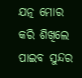ଯତ୍ନ ମୋର କରି ଶିଖିଲେ ପାଇବ ସୁନ୍ଦର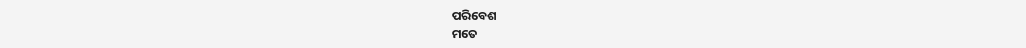ପରିବେଶ
ମତେ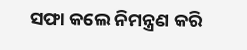ସଫା କଲେ ନିମନ୍ତ୍ରଣ କରି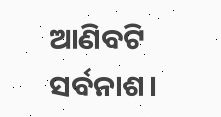ଆଣିବଟି ସର୍ବନାଶ।